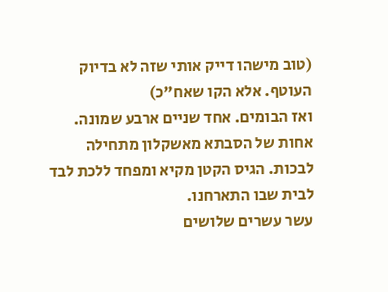(טוב מישהו דייק אותי שזה לא בדיוק העוטף. אלא הקו שאח"כ)
ואז הבומים. אחד שניים ארבע שמונה. אחות של הסבתא מאשקלון מתחילה לבכות. הגיס הקטן מקיא ומפחד ללכת לבד לבית שבו התארחנו.
עשר עשרים שלושים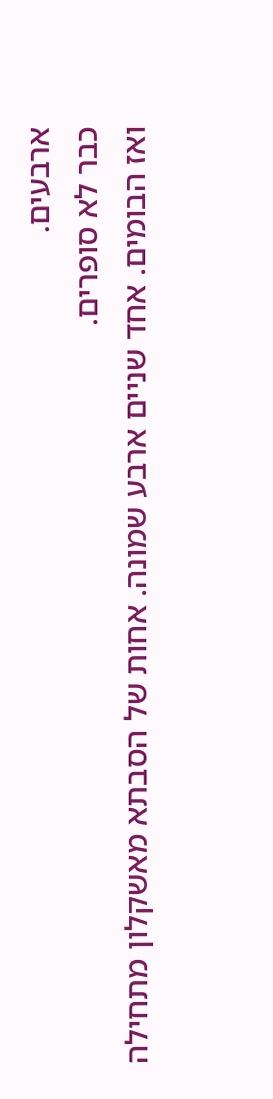ארבעים.
כבר לא סופרים.
ואז הבומים. אחד שניים ארבע שמונה. אחות של הסבתא מאשקלון מתחילה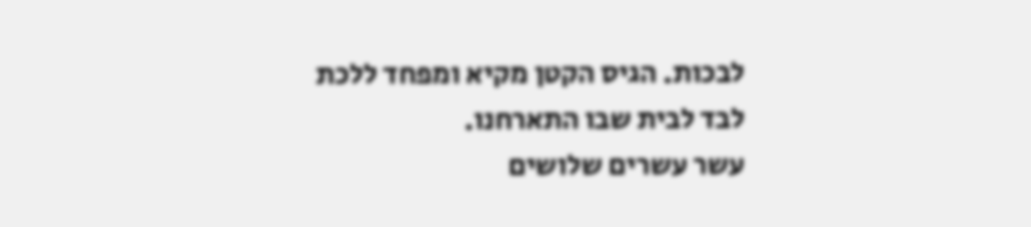לבכות. הגיס הקטן מקיא ומפחד ללכת לבד לבית שבו התארחנו.
עשר עשרים שלושים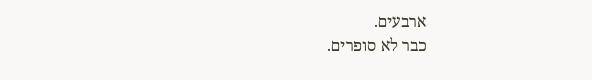ארבעים.
כבר לא סופרים.